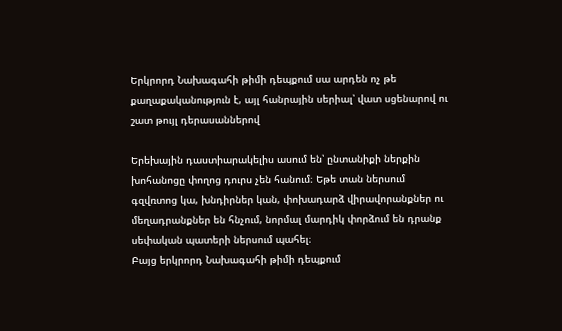Երկրորդ Նախագահի թիմի դեպքում սա արդեն ոչ թե քաղաքականություն է, այլ հանրային սերիալ՝ վատ սցենարով ու շատ թույլ դերասաններով

Երեխային դաստիարակելիս ասում են՝ ընտանիքի ներքին խոհանոցը փողոց դուրս չեն հանում։ Եթե տան ներսում գզվռտոց կա, խնդիրներ կան, փոխադարձ վիրավորանքներ ու մեղադրանքներ են հնչում, նորմալ մարդիկ փորձում են դրանք սեփական պատերի ներսում պահել։
Բայց երկրորդ Նախագահի թիմի դեպքում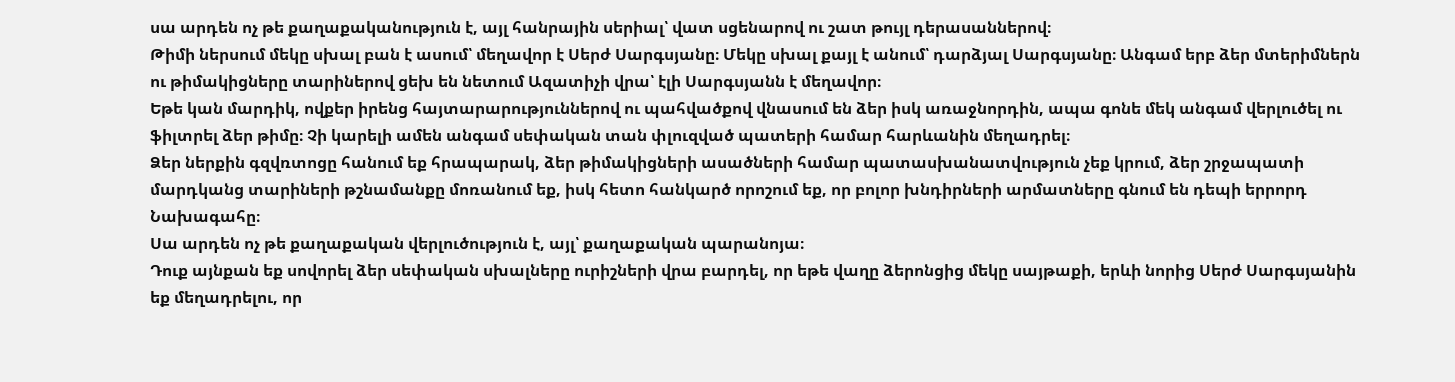սա արդեն ոչ թե քաղաքականություն է, այլ հանրային սերիալ՝ վատ սցենարով ու շատ թույլ դերասաններով։
Թիմի ներսում մեկը սխալ բան է ասում՝ մեղավոր է Սերժ Սարգսյանը։ Մեկը սխալ քայլ է անում՝ դարձյալ Սարգսյանը։ Անգամ երբ ձեր մտերիմներն ու թիմակիցները տարիներով ցեխ են նետում Ազատիչի վրա՝ էլի Սարգսյանն է մեղավոր։
Եթե կան մարդիկ, ովքեր իրենց հայտարարություններով ու պահվածքով վնասում են ձեր իսկ առաջնորդին, ապա գոնե մեկ անգամ վերլուծել ու ֆիլտրել ձեր թիմը։ Չի կարելի ամեն անգամ սեփական տան փլուզված պատերի համար հարևանին մեղադրել։
Ձեր ներքին գզվռտոցը հանում եք հրապարակ, ձեր թիմակիցների ասածների համար պատասխանատվություն չեք կրում, ձեր շրջապատի մարդկանց տարիների թշնամանքը մոռանում եք, իսկ հետո հանկարծ որոշում եք, որ բոլոր խնդիրների արմատները գնում են դեպի երրորդ Նախագահը։
Սա արդեն ոչ թե քաղաքական վերլուծություն է, այլ՝ քաղաքական պարանոյա։
Դուք այնքան եք սովորել ձեր սեփական սխալները ուրիշների վրա բարդել, որ եթե վաղը ձերոնցից մեկը սայթաքի, երևի նորից Սերժ Սարգսյանին եք մեղադրելու, որ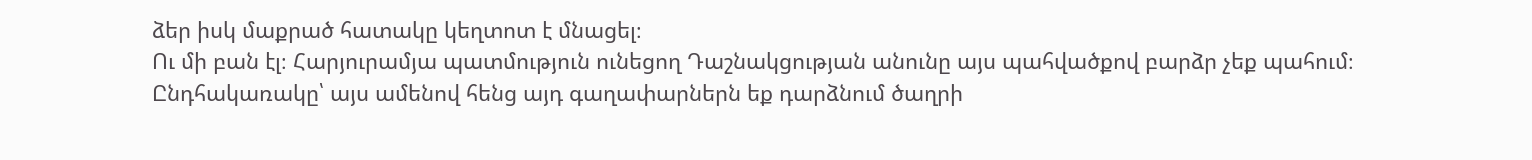ձեր իսկ մաքրած հատակը կեղտոտ է մնացել։
Ու մի բան էլ։ Հարյուրամյա պատմություն ունեցող Դաշնակցության անունը այս պահվածքով բարձր չեք պահում։ Ընդհակառակը՝ այս ամենով հենց այդ գաղափարներն եք դարձնում ծաղրի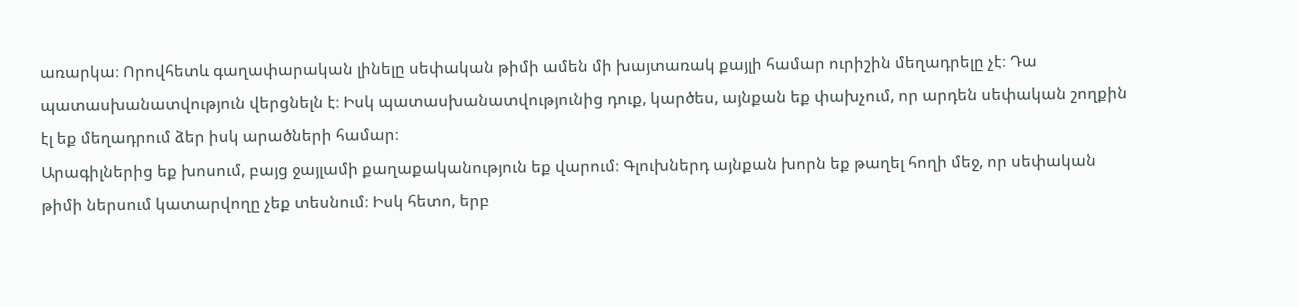առարկա։ Որովհետև գաղափարական լինելը սեփական թիմի ամեն մի խայտառակ քայլի համար ուրիշին մեղադրելը չէ։ Դա պատասխանատվություն վերցնելն է։ Իսկ պատասխանատվությունից դուք, կարծես, այնքան եք փախչում, որ արդեն սեփական շողքին էլ եք մեղադրում ձեր իսկ արածների համար։
Արագիլներից եք խոսում, բայց ջայլամի քաղաքականություն եք վարում։ Գլուխներդ այնքան խորն եք թաղել հողի մեջ, որ սեփական թիմի ներսում կատարվողը չեք տեսնում։ Իսկ հետո, երբ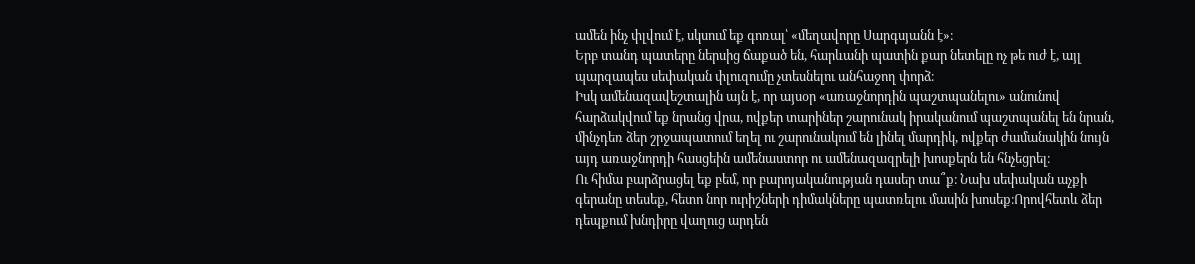ամեն ինչ փլվում է, սկսում եք գոռալ՝ «մեղավորը Սարգսյանն է»։
Երբ տանդ պատերը ներսից ճաքած են, հարևանի պատին քար նետելը ոչ թե ուժ է, այլ պարզապես սեփական փլուզումը չտեսնելու անհաջող փորձ։
Իսկ ամենազավեշտալին այն է, որ այսօր «առաջնորդին պաշտպանելու» անունով հարձակվում եք նրանց վրա, ովքեր տարիներ շարունակ իրականում պաշտպանել են նրան, մինչդեռ ձեր շրջապատում եղել ու շարունակում են լինել մարդիկ, ովքեր ժամանակին նույն այդ առաջնորդի հասցեին ամենաստոր ու ամենազազրելի խոսքերն են հնչեցրել։
Ու հիմա բարձրացել եք բեմ, որ բարոյականության դասեր տա՞ք։ Նախ սեփական աչքի գերանը տեսեք, հետո նոր ուրիշների դիմակները պատռելու մասին խոսեք։Որովհետև ձեր դեպքում խնդիրը վաղուց արդեն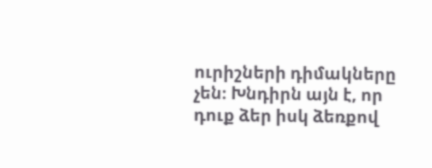ուրիշների դիմակները չեն։ Խնդիրն այն է, որ դուք ձեր իսկ ձեռքով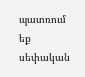պատռում եք սեփական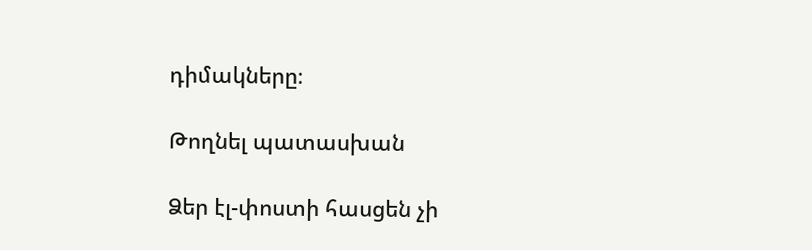դիմակները։

Թողնել պատասխան

Ձեր էլ-փոստի հասցեն չի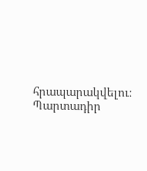հրապարակվելու։ Պարտադիր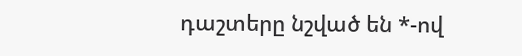դաշտերը նշված են *-ով